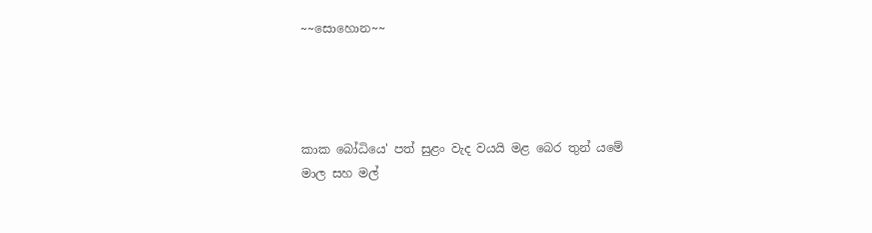~~සොහොන~~




කාක බෝධියෙ' පත් සුළං වැද වයයි මළ බෙර තුන් යමේ
මාල සහ මල්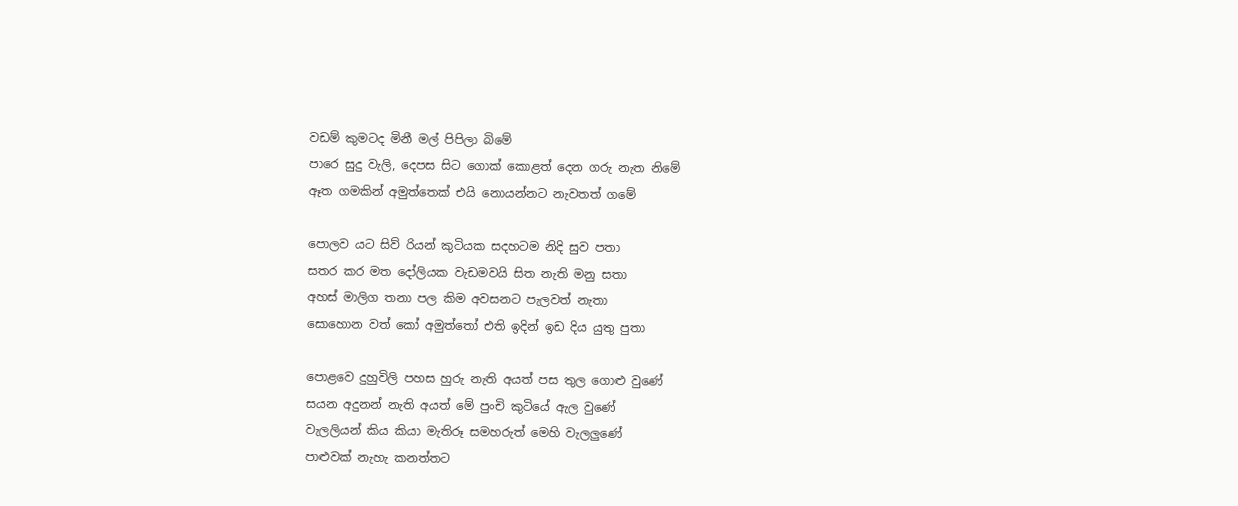වඩම් කුමටද මිනී මල් පිපිලා බිමේ
පාරෙ සුදු වැලි, දෙපස සිට ගොක් කොළත් දෙන ගරු නැත නිමේ
ඈත ගමකින් අමුත්තෙක් එයි නොයන්නට නැවතත් ගමේ

පොලව යට සිව් රියන් කුටියක සදහටම නිදි සුව පතා
සතර කර මත දෝලියක වැඩමවයි සිත නැති මනු සතා
අහස් මාලිග තනා පල කිම අවසනට පැලවත් නැතා
සොහොන වත් කෝ අමුත්තෝ එති ඉදින් ඉඩ දිය යුතු පුතා

පොළවෙ දුහුවිලි පහස හුරු නැති අයත් පස තුල ගොළු වුණේ
සයන අදුනන් නැති අයත් මේ පුංචි කුටියේ ඇල වුණේ
වැලලියන් කිය කියා මැතිරූ සමහරුත් මෙහි වැලලුණේ
පාළුවක් නැහැ කනත්තට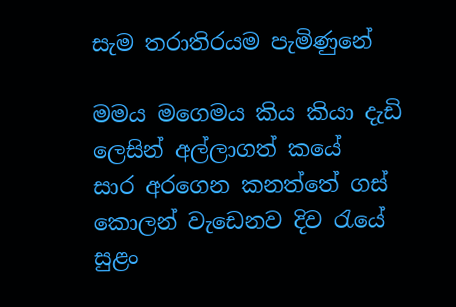සැම තරාතිරයම පැමිණුනේ

මමය මගෙමය කිය කියා දැඩි ලෙසින් අල්ලාගත් කයේ
සාර අරගෙන කනත්තේ ගස් කොලන් වැඩෙනව දිව රැයේ
සුළං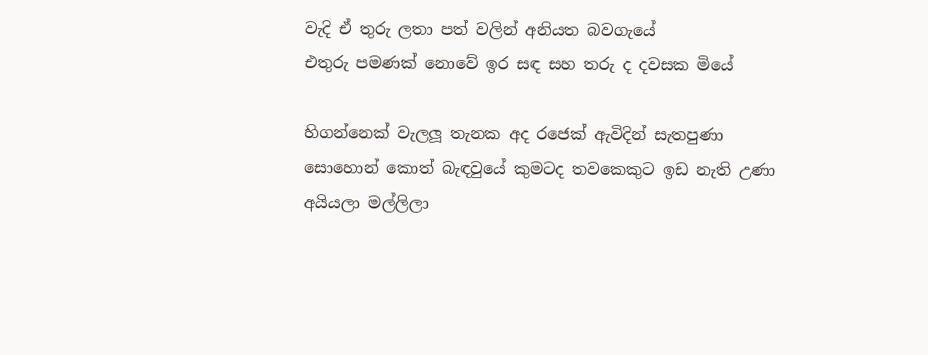වැදි ඒ තුරු ලතා පත් වලින් අනියත බවගැයේ
එතුරු පමණක් නොවේ ඉර සඳ සහ තරු ද දවසක මියේ

හිගන්නෙක් වැලලූ තැනක අද රජෙක් ඇවිදින් සැතපුණා
සොහොන් කොත් බැඳවුයේ කුමටද තවකෙකුට ඉඩ නැති උණා
අයියලා මල්ලිලා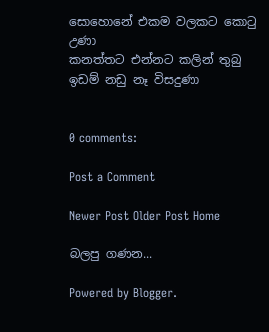සොහොනේ එකම වලකට කොටු උණා
කනත්තට එන්නට කලින් තුබු ඉඩම් නඩු නෑ විසදුණා


0 comments:

Post a Comment

Newer Post Older Post Home

බලපු ගණන...

Powered by Blogger.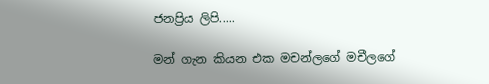ජනප්‍රිය ලිපි.....

මන් ගැන කියන එක මචන්ලගේ මචීලගේ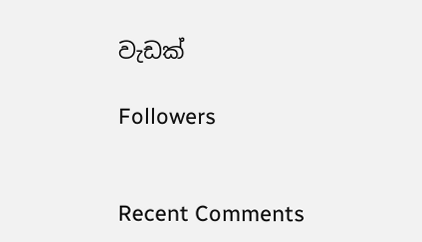වැඩක්

Followers


Recent Comments